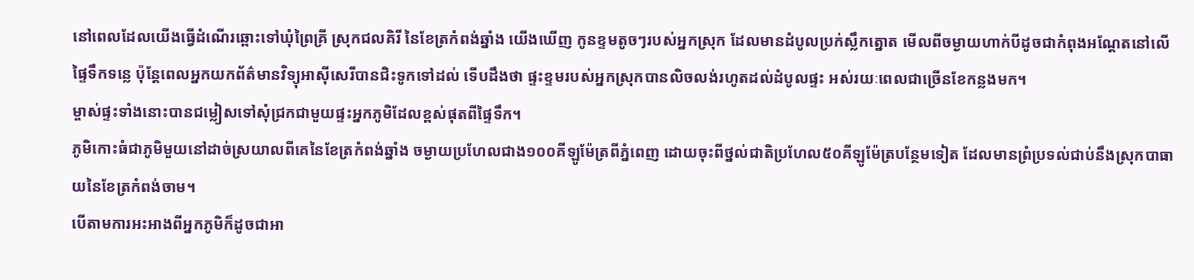នៅពេលដែលយើងធ្វើដំណើរឆ្ពោះទៅឃុំព្រៃគ្រី ស្រុកជលគិរី នៃខែត្រកំពង់ឆ្នាំង យើងឃើញ កូនខ្ទមតូចៗរបស់អ្នកស្រុក ដែលមានដំបូលប្រក់ស្លឹកត្នោត មើលពីចម្ងាយហាក់បីដូចជាកំពុងអណ្តែតនៅលើផ្ទៃទឹកទន្លេ ប៉ុន្តែពេលអ្នកយកព័ត៌មានវិទ្យុអាស៊ីសេរីបានជិះទូកទៅដល់ ទើបដឹងថា ផ្ទះខ្ទមរបស់អ្នកស្រុកបានលិចលង់រហូតដល់ដំបូលផ្ទះ អស់រយៈពេលជាច្រើនខែកន្លងមក។
ម្ចាស់ផ្ទះទាំងនោះបានជម្លៀសទៅសុំជ្រកជាមួយផ្ទះអ្នកភូមិដែលខ្ពស់ផុតពីផ្ទៃទឹក។
ភូមិកោះធំជាភូមិមួយនៅដាច់ស្រយាលពីគេនៃខែត្រកំពង់ឆ្នាំង ចម្ងាយប្រហែលជាង១០០គីឡូម៉ែត្រពីភ្នំពេញ ដោយចុះពីថ្នល់ជាតិប្រហែល៥០គីឡូម៉ែត្របន្ថែមទៀត ដែលមានព្រំប្រទល់ជាប់នឹងស្រុកបាធាយនៃខែត្រកំពង់ចាម។
បើតាមការអះអាងពីអ្នកភូមិក៏ដូចជាអា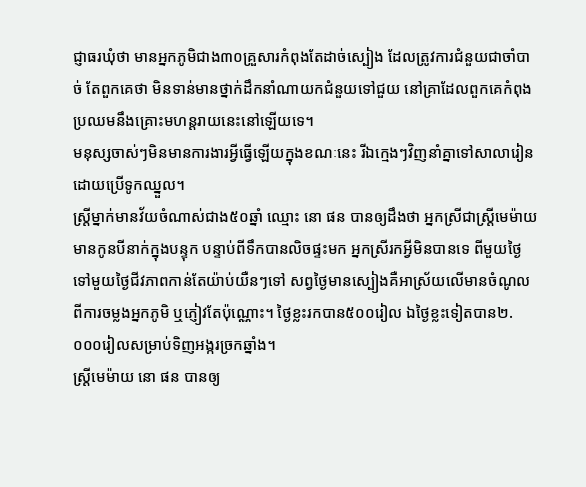ជ្ញាធរឃុំថា មានអ្នកភូមិជាង៣០គ្រួសារកំពុងតែដាច់ស្បៀង ដែលត្រូវការជំនួយជាចាំបាច់ តែពួកគេថា មិនទាន់មានថ្នាក់ដឹកនាំណាយកជំនួយទៅជួយ នៅគ្រាដែលពួកគេកំពុងប្រឈមនឹងគ្រោះមហន្តរាយនេះនៅឡើយទេ។
មនុស្សចាស់ៗមិនមានការងារអ្វីធ្វើឡើយក្នុងខណៈនេះ រីឯក្មេងៗវិញនាំគ្នាទៅសាលារៀនដោយប្រើទូកឈ្នួល។
ស្ត្រីម្នាក់មានវ័យចំណាស់ជាង៥០ឆ្នាំ ឈ្មោះ នោ ផន បានឲ្យដឹងថា អ្នកស្រីជាស្ត្រីមេម៉ាយមានកូនបីនាក់ក្នុងបន្ទុក បន្ទាប់ពីទឹកបានលិចផ្ទះមក អ្នកស្រីរកអ្វីមិនបានទេ ពីមួយថ្ងៃទៅមួយថ្ងៃជីវភាពកាន់តែយ៉ាប់យឺនៗទៅ សព្វថ្ងៃមានស្បៀងគឺអាស្រ័យលើមានចំណូលពីការចម្លងអ្នកភូមិ ឬភ្ញៀវតែប៉ុណ្ណោះ។ ថ្ងៃខ្លះរកបាន៥០០រៀល ឯថ្ងៃខ្លះទៀតបាន២.០០០រៀលសម្រាប់ទិញអង្ករច្រកឆ្នាំង។
ស្រ្ដីមេម៉ាយ នោ ផន បានឲ្យ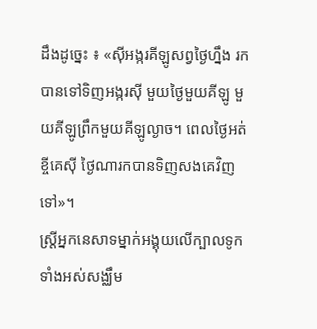ដឹងដូច្នេះ ៖ «ស៊ីអង្ករគីឡូសព្វថ្ងៃហ្នឹង រកបានទៅទិញអង្ករស៊ី មួយថ្ងៃមួយគីឡូ មួយគីឡូព្រឹកមួយគីឡូល្ងាច។ ពេលថ្ងៃអត់ខ្ចីគេស៊ី ថ្ងៃណារកបានទិញសងគេវិញទៅ»។
ស្ត្រីអ្នកនេសាទម្នាក់អង្គុយលើក្បាលទូកទាំងអស់សង្ឈឹម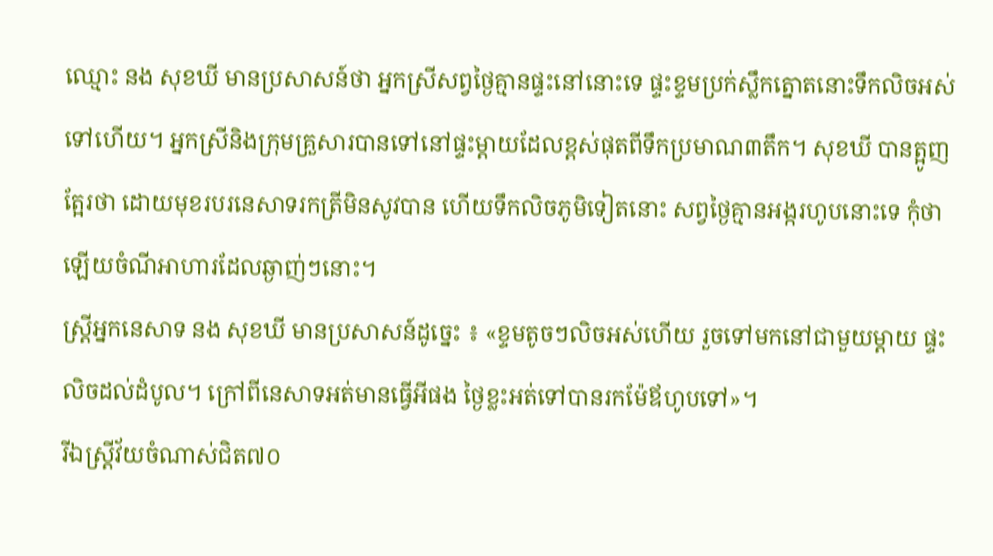ឈ្មោះ នង សុខឃី មានប្រសាសន៍ថា អ្នកស្រីសព្វថ្ងៃគ្មានផ្ទះនៅនោះទេ ផ្ទះខ្ទមប្រក់ស្លឹកត្នោតនោះទឹកលិចអស់ទៅហើយ។ អ្នកស្រីនិងក្រុមគ្រួសារបានទៅនៅផ្ទះម្តាយដែលខ្ពស់ផុតពីទឹកប្រមាណ៣តឹក។ សុខឃី បានត្អូញត្អែរថា ដោយមុខរបរនេសាទរកត្រីមិនសូវបាន ហើយទឹកលិចភូមិទៀតនោះ សព្វថ្ងៃគ្មានអង្ករហូបនោះទេ កុំថាឡើយចំណីអាហារដែលឆ្ងាញ់ៗនោះ។
ស្រ្តីអ្នកនេសាទ នង សុខឃី មានប្រសាសន៍ដូច្នេះ ៖ «ខ្ទមតូចៗលិចអស់ហើយ រួចទៅមកនៅជាមួយម្ដាយ ផ្ទះលិចដល់ដំបូល។ ក្រៅពីនេសាទអត់មានធ្វើអីផង ថ្ងៃខ្លះអត់ទៅបានរកម៉ែឪហូបទៅ»។
រីឯស្ត្រីវ័យចំណាស់ជិត៧០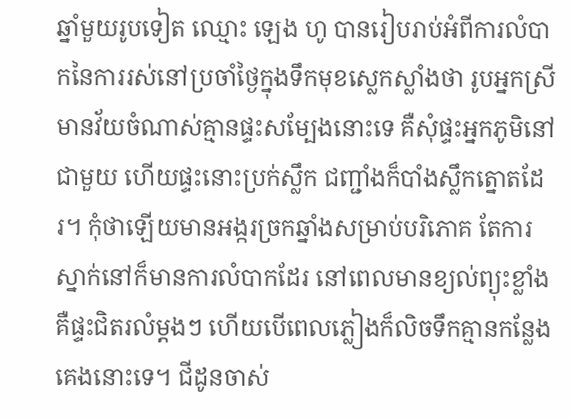ឆ្នាំមួយរូបទៀត ឈ្មោះ ឡេង ហូ បានរៀបរាប់អំពីការលំបាកនៃការរស់នៅប្រចាំថ្ងៃក្នុងទឹកមុខស្លេកស្លាំងថា រូបអ្នកស្រីមានវ័យចំណាស់គ្មានផ្ទះសម្បែងនោះទេ គឺសុំផ្ទះអ្នកភូមិនៅជាមួយ ហើយផ្ទះនោះប្រក់ស្លឹក ជញ្ជាំងក៏បាំងស្លឹកត្នោតដែរ។ កុំថាឡើយមានអង្ករច្រកឆ្នាំងសម្រាប់បរិភោគ តែការស្នាក់នៅក៏មានការលំបាកដែរ នៅពេលមានខ្យល់ព្យុះខ្លាំង គឺផ្ទះជិតរលំម្តងៗ ហើយបើពេលភ្លៀងក៏លិចទឹកគ្មានកន្លែងគេងនោះទេ។ ជីដូនចាស់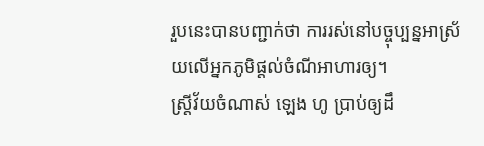រួបនេះបានបញ្ជាក់ថា ការរស់នៅបច្ចុប្បន្នអាស្រ័យលើអ្នកភូមិផ្តល់ចំណីអាហារឲ្យ។
ស្រ្ដីវ័យចំណាស់ ឡេង ហូ ប្រាប់ឲ្យដឹ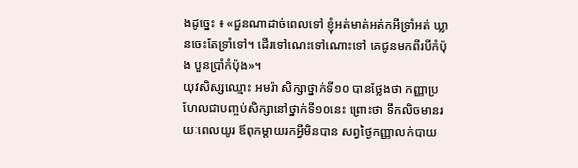ងដូច្នេះ ៖ «ជួនណាដាច់ពេលទៅ ខ្ញុំអត់មាត់អត់កអីទ្រាំអត់ ឃ្លានចេះតែទ្រាំទៅ។ ដើរទៅណេះទៅណោះទៅ គេជូនមកពីរបីកំប៉ុង បួនប្រាំកំប៉ុង»។
យុវសិស្សឈ្មោះ អមរ៉ា សិក្សាថ្នាក់ទី១០ បានថ្លែងថា កញ្ញាប្រហែលជាបញ្ចប់សិក្សានៅថ្នាក់ទី១០នេះ ព្រោះថា ទឹកលិចមានរយៈពេលយូរ ឪពុកម្តាយរកអ្វីមិនបាន សព្វថ្ងៃកញ្ញាលក់បាយ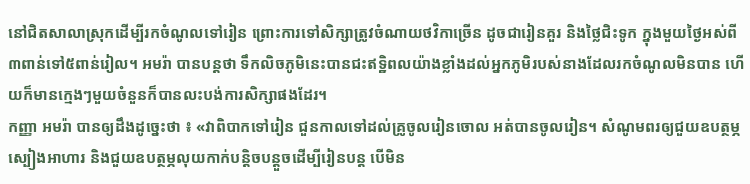នៅជិតសាលាស្រុកដើម្បីរកចំណូលទៅរៀន ព្រោះការទៅសិក្សាត្រូវចំណាយថវិកាច្រើន ដូចជារៀនគួរ និងថ្លៃជិះទូក ក្នុងមួយថ្ងៃអស់ពី៣ពាន់ទៅ៥ពាន់រៀល។ អមរ៉ា បានបន្តថា ទឹកលិចភូមិនេះបានជះឥទ្ឋិពលយ៉ាងខ្លាំងដល់អ្នកភូមិរបស់នាងដែលរកចំណូលមិនបាន ហើយក៏មានក្មេងៗមួយចំនួនក៏បានលះបង់ការសិក្សាផងដែរ។
កញ្ញា អមរ៉ា បានឲ្យដឹងដូច្នេះថា ៖ «វាពិបាកទៅរៀន ជួនកាលទៅដល់គ្រូចូលរៀនចោល អត់បានចូលរៀន។ សំណូមពរឲ្យជួយឧបត្ថម្ភស្បៀងអាហារ និងជួយឧបត្ថម្ភលុយកាក់បន្តិចបន្តួចដើម្បីរៀនបន្ត បើមិន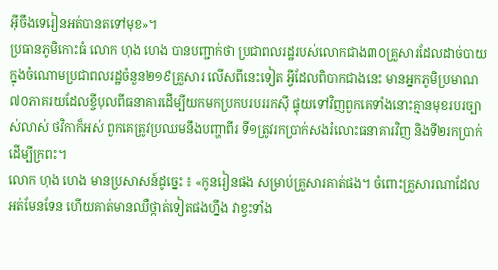អ៊ីចឹងទេរៀនអត់បានតទៅមុខ»។
ប្រធានភូមិកោះធំ លោក ហុង ហេង បានបញ្ជាក់ថា ប្រជាពលរដ្ឋរបស់លោកជាង៣០គ្រួសារដែលដាច់បាយ ក្នុងចំណោមប្រជាពលរដ្ឋចំនួន២១៩គ្រួសារ លើសពីនេះទៀត អ្វីដែលពិបាកជាងនេះ មានអ្នកភូមិប្រមាណ៧០ភាគរយដែលខ្ចីបុលពីធនាគារដើម្បីយកមកប្រកបរបររកស៊ី ផ្ទុយទៅវិញពួកគេទាំងនោះគ្មានមុខរបរច្បាស់លាស់ ថវិកាក៏អស់ ពួកគេត្រូវប្រឈមនឹងបញ្ហាពីរ ទី១ត្រូវរកប្រាក់សងរំលោះធនាគារវិញ និងទី២រកប្រាក់ដើម្បីក្រពះ។
លោក ហុង ហេង មានប្រសាសន៍ដូច្នេះ ៖ «កូនរៀនផង សម្រាប់គ្រួសារគាត់ផង។ ចំពោះគ្រួសារណាដែលអត់មែនទែន ហើយគាត់មានឈឺថ្កាត់ទៀតផងហ្នឹង វាខ្វះទាំង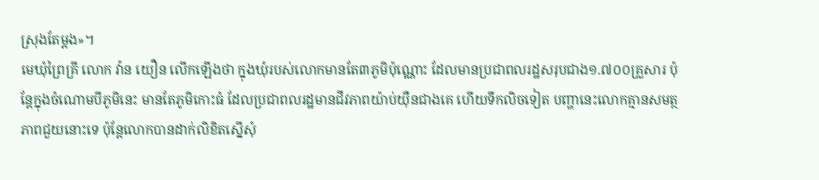ស្រុងតែម្ដង»។
មេឃុំព្រៃគ្រី លោក វ៉ាន យឿន លើកឡើងថា ក្នុងឃុំរបស់លោកមានតែ៣ភូមិប៉ុណ្ណោះ ដែលមានប្រជាពលរដ្ឋសរុបជាង១.៧០០គ្រួសារ ប៉ុន្តែក្នុងចំណោមបីភូមិនេះ មានតែភូមិកោះធំ ដែលប្រជាពលរដ្ឋមានជីវភាពយ៉ាប់យ៉ឺនជាងគេ ហើយទឹកលិចទៀត បញ្ហានេះលោកគ្មានសមត្ថភាពជួយនោះទេ ប៉ុន្តែលោកបានដាក់លិខិតស្នើសុំ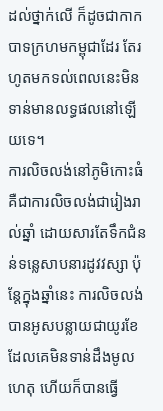ដល់ថ្នាក់លើ ក៏ដូចជាកាកបាទក្រហមកម្ពុជាដែរ តែរហូតមកទល់ពេលនេះមិនទាន់មានលទ្ធផលនៅឡើយទេ។
ការលិចលង់នៅភូមិកោះធំ គឺជាការលិចលង់ជារៀងរាល់ឆ្នាំ ដោយសារតែទឹកជំនន់ទន្លេសាបនារដូវវស្សា ប៉ុន្តែក្នុងឆ្នាំនេះ ការលិចលង់បានអូសបន្លាយជាយូរខែ ដែលគេមិនទាន់ដឹងមូលហេតុ ហើយក៏បានធ្វើ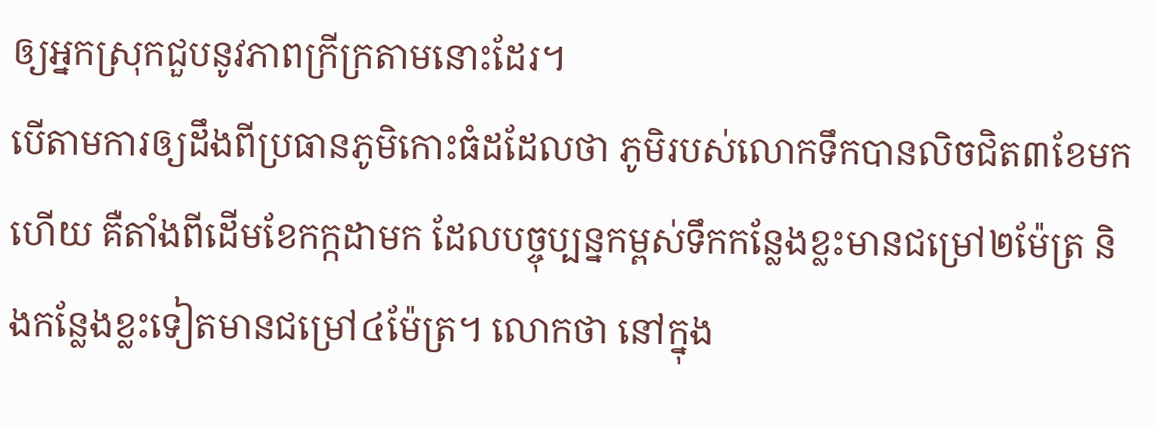ឲ្យអ្នកស្រុកជួបនូវភាពក្រីក្រតាមនោះដែរ។
បើតាមការឲ្យដឹងពីប្រធានភូមិកោះធំដដែលថា ភូមិរបស់លោកទឹកបានលិចជិត៣ខែមកហើយ គឺតាំងពីដើមខែកក្កដាមក ដែលបច្ចុប្បន្នកម្ពស់ទឹកកន្លែងខ្លះមានជម្រៅ២ម៉ែត្រ និងកន្លែងខ្លះទៀតមានជម្រៅ៤ម៉ែត្រ។ លោកថា នៅក្នុង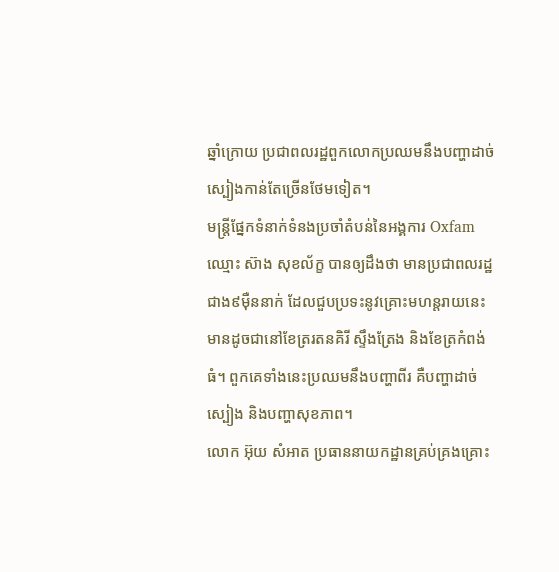ឆ្នាំក្រោយ ប្រជាពលរដ្ឋពួកលោកប្រឈមនឹងបញ្ហាដាច់ស្បៀងកាន់តែច្រើនថែមទៀត។
មន្ត្រីផ្នែកទំនាក់ទំនងប្រចាំតំបន់នៃអង្គការ Oxfam ឈ្មោះ ស៊ាង សុខល័ក្ខ បានឲ្យដឹងថា មានប្រជាពលរដ្ឋជាង៩ម៉ឺននាក់ ដែលជួបប្រទះនូវគ្រោះមហន្តរាយនេះ មានដូចជានៅខែត្ររតនគិរី ស្ទឹងត្រែង និងខែត្រកំពង់ធំ។ ពួកគេទាំងនេះប្រឈមនឹងបញ្ហាពីរ គឺបញ្ហាដាច់ស្បៀង និងបញ្ហាសុខភាព។
លោក អ៊ុយ សំអាត ប្រធាននាយកដ្ឋានគ្រប់គ្រងគ្រោះ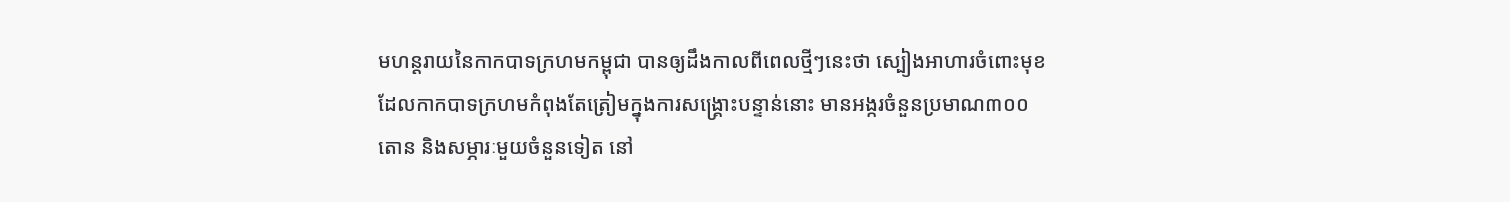មហន្តរាយនៃកាកបាទក្រហមកម្ពុជា បានឲ្យដឹងកាលពីពេលថ្មីៗនេះថា ស្បៀងអាហារចំពោះមុខដែលកាកបាទក្រហមកំពុងតែត្រៀមក្នុងការសង្គ្រោះបន្ទាន់នោះ មានអង្ករចំនួនប្រមាណ៣០០តោន និងសម្ភារៈមួយចំនួនទៀត នៅ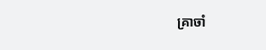គ្រាចាំ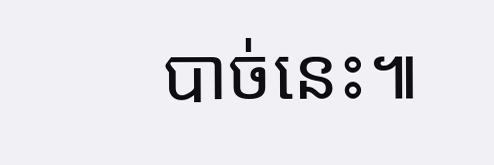បាច់នេះ៕